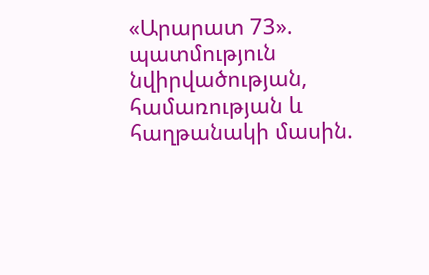«Արարատ 73». պատմություն նվիրվածության, համառության և հաղթանակի մասին.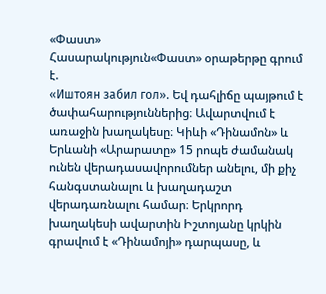«Փաստ»
Հասարակություն«Փաստ» օրաթերթը գրում է.
«Иштоян забил гол». Եվ դահլիճը պայթում է ծափահարություններից։ Ավարտվում է առաջին խաղակեսը։ Կիևի «Դինամոն» և Երևանի «Արարատը» 15 րոպե ժամանակ ունեն վերադասավորումներ անելու, մի քիչ հանգստանալու և խաղադաշտ վերադառնալու համար։ Երկրորդ խաղակեսի ավարտին Իշտոյանը կրկին գրավում է «Դինամոյի» դարպասը, և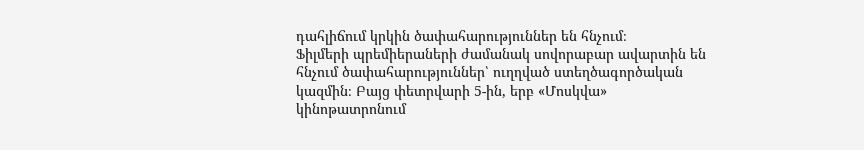դահլիճում կրկին ծափահարություններ են հնչում։
Ֆիլմերի պրեմիերաների ժամանակ սովորաբար ավարտին են հնչում ծափահարություններ՝ ուղղված ստեղծագործական կազմին։ Բայց փետրվարի 5-ին, երբ «Մոսկվա» կինոթատրոնում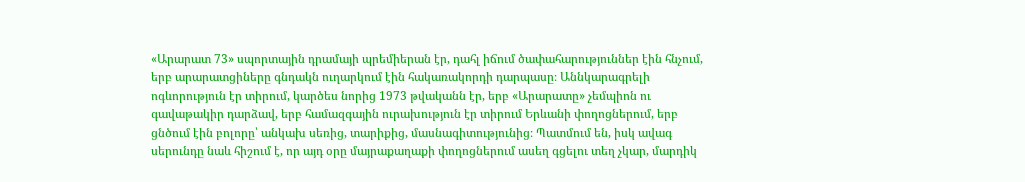«Արարատ 73» սպորտային դրամայի պրեմիերան էր, դահլ իճում ծափահարություններ էին հնչում, երբ արարատցիները գնդակն ուղարկում էին հակառակորդի դարպասը։ Աննկարագրելի ոգևորություն էր տիրում, կարծես նորից 1973 թվականն էր, երբ «Արարատը» չեմպիոն ու գավաթակիր դարձավ, երբ համազգային ուրախություն էր տիրում Երևանի փողոցներում, երբ ցնծում էին բոլորը՝ անկախ սեռից, տարիքից, մասնագիտությունից։ Պատմում են, իսկ ավագ սերունդը նաև հիշում է, որ այդ օրը մայրաքաղաքի փողոցներում ասեղ գցելու տեղ չկար, մարդիկ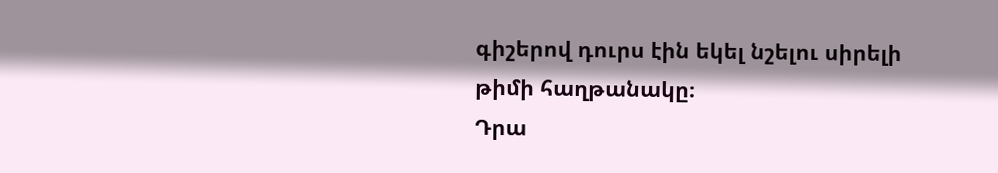գիշերով դուրս էին եկել նշելու սիրելի թիմի հաղթանակը։
Դրա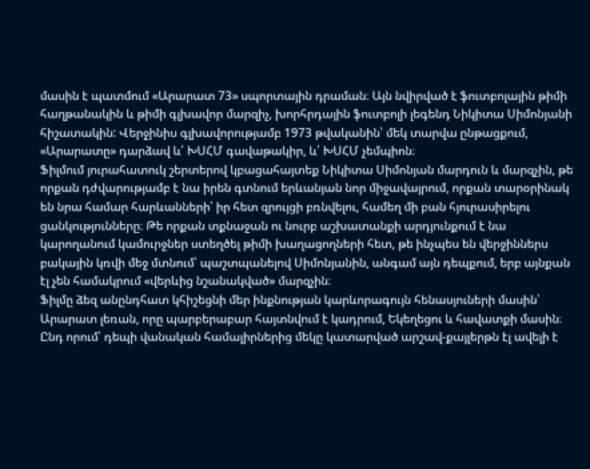մասին է պատմում «Արարատ 73» սպորտային դրաման։ Այն նվիրված է ֆուտբոլային թիմի հաղթանակին և թիմի գլխավոր մարզիչ, խորհրդային ֆուտբոլի լեգենդ Նիկիտա Սիմոնյանի հիշատակին: Վերջինիս գլխավորությամբ 1973 թվականին՝ մեկ տարվա ընթացքում, «Արարատը» դարձավ և՛ ԽՍՀՄ գավաթակիր, և՛ ԽՍՀՄ չեմպիոն։
Ֆիլմում յուրահատուկ շերտերով կբացահայտեք Նիկիտա Սիմոնյան մարդուն և մարզչին, թե որքան դժվարությամբ է նա իրեն գտնում երևանյան նոր միջավայրում, որքան տարօրինակ են նրա համար հարևանների՝ իր հետ զրույցի բռնվելու, համեղ մի բան հյուրասիրելու ցանկությունները։ Թե որքան տքնաջան ու նուրբ աշխատանքի արդյունքում է նա կարողանում կամուրջներ ստեղծել թիմի խաղացողների հետ, թե ինչպես են վերջիններս բակային կռվի մեջ մտնում՝ պաշտպանելով Սիմոնյանին, անգամ այն դեպքում, երբ այնքան էլ չեն համակրում «վերևից նշանակված» մարզչին։
Ֆիլմը ձեզ անընդհատ կհիշեցնի մեր ինքնության կարևորագույն հենասյուների մասին՝ Արարատ լեռան, որը պարբերաբար հայտնվում է կադրում, Եկեղեցու և հավատքի մասին։ Ընդ որում՝ դեպի վանական համալիրներից մեկը կատարված արշավ-քայլերթն էլ ավելի է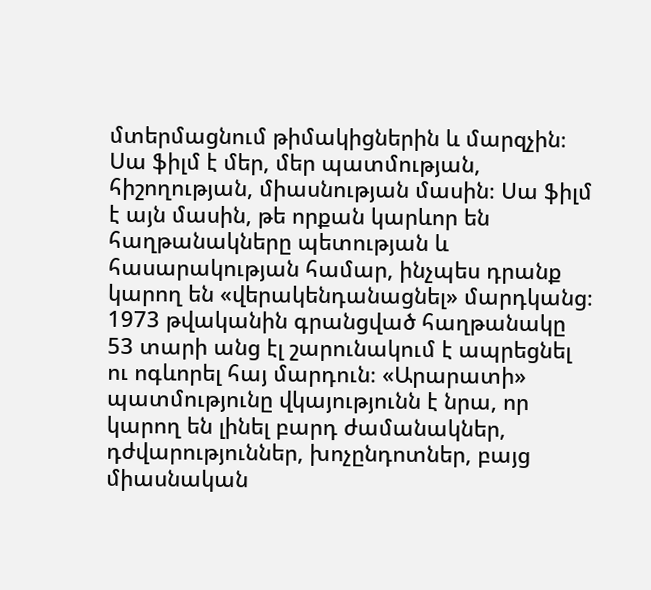մտերմացնում թիմակիցներին և մարզչին։
Սա ֆիլմ է մեր, մեր պատմության, հիշողության, միասնության մասին։ Սա ֆիլմ է այն մասին, թե որքան կարևոր են հաղթանակները պետության և հասարակության համար, ինչպես դրանք կարող են «վերակենդանացնել» մարդկանց։ 1973 թվականին գրանցված հաղթանակը 53 տարի անց էլ շարունակում է ապրեցնել ու ոգևորել հայ մարդուն։ «Արարատի» պատմությունը վկայությունն է նրա, որ կարող են լինել բարդ ժամանակներ, դժվարություններ, խոչընդոտներ, բայց միասնական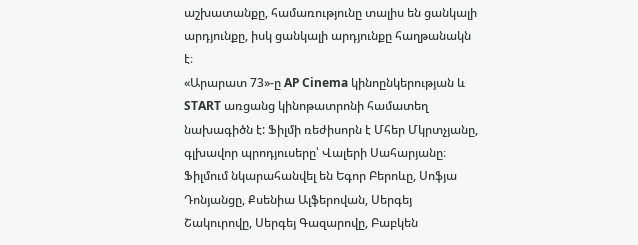աշխատանքը, համառությունը տալիս են ցանկալի արդյունքը, իսկ ցանկալի արդյունքը հաղթանակն է։
«Արարատ 73»-ը AP Cinema կինոընկերության և START առցանց կինոթատրոնի համատեղ նախագիծն է: Ֆիլմի ռեժիսորն է Մհեր Մկրտչյանը, գլխավոր պրոդյուսերը՝ Վալերի Սահարյանը։ Ֆիլմում նկարահանվել են Եգոր Բերոևը, Սոֆյա Դոնյանցը, Քսենիա Ալֆերովան, Սերգեյ Շակուրովը, Սերգեյ Գազարովը, Բաբկեն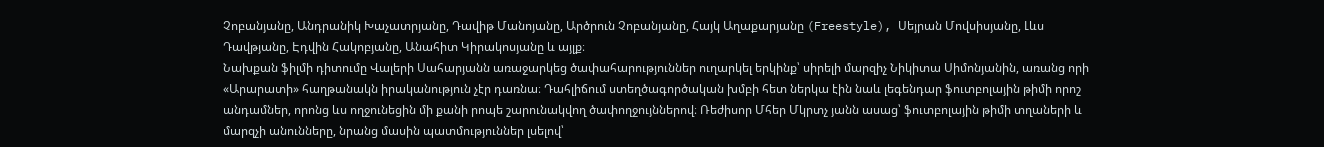Չոբանյանը, Անդրանիկ Խաչատրյանը, Դավիթ Մանոյանը, Արծրուն Չոբանյանը, Հայկ Աղաքարյանը (Freestyle), Սեյրան Մովսիսյանը, Լևս Դավթյանը, Էդվին Հակոբյանը, Անահիտ Կիրակոսյանը և այլք։
Նախքան ֆիլմի դիտումը Վալերի Սահարյանն առաջարկեց ծափահարություններ ուղարկել երկինք՝ սիրելի մարզիչ Նիկիտա Սիմոնյանին, առանց որի «Արարատի» հաղթանակն իրականություն չէր դառնա։ Դահլիճում ստեղծագործական խմբի հետ ներկա էին նաև լեգենդար ֆուտբոլային թիմի որոշ անդամներ, որոնց ևս ողջունեցին մի քանի րոպե շարունակվող ծափողջույններով։ Ռեժիսոր Մհեր Մկրտչ յանն ասաց՝ ֆուտբոլային թիմի տղաների և մարզչի անունները, նրանց մասին պատմություններ լսելով՝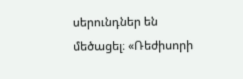սերունդներ են մեծացել։ «Ռեժիսորի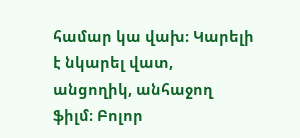համար կա վախ։ Կարելի է նկարել վատ, անցողիկ, անհաջող ֆիլմ։ Բոլոր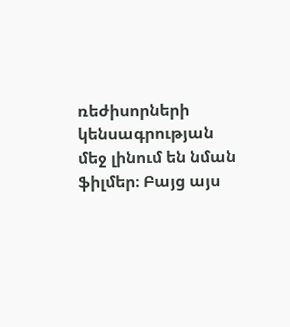ռեժիսորների կենսագրության մեջ լինում են նման ֆիլմեր։ Բայց այս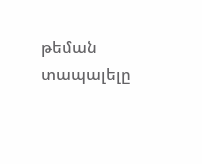թեման տապալելը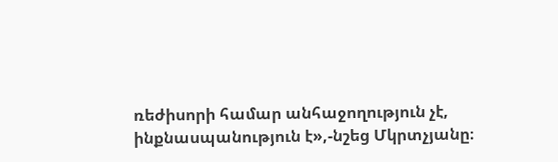ռեժիսորի համար անհաջողություն չէ, ինքնասպանություն է»,-նշեց Մկրտչյանը։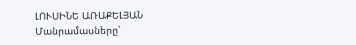ԼՈՒՍԻՆԵ ԱՌԱՔԵԼՅԱՆ
Մանրամասները՝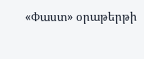«Փաստ» օրաթերթի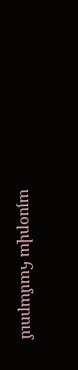այսօրվա համարում